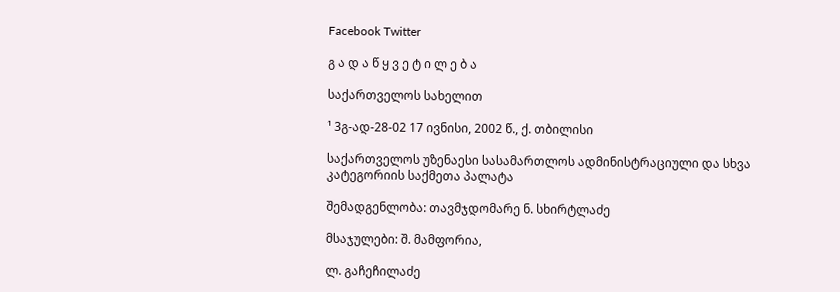Facebook Twitter

გ ა დ ა წ ყ ვ ე ტ ი ლ ე ბ ა

საქართველოს სახელით

¹ 3გ-ად-28-02 17 ივნისი, 2002 წ., ქ. თბილისი

საქართველოს უზენაესი სასამართლოს ადმინისტრაციული და სხვა კატეგორიის საქმეთა პალატა

შემადგენლობა: თავმჯდომარე ნ. სხირტლაძე

მსაჯულები: შ. მამფორია,

ლ. გაჩეჩილაძე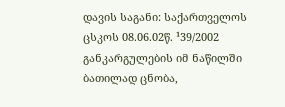დავის საგანი: საქართველოს ცსკოს 08.06.02წ. ¹39/2002 განკარგულების იმ ნაწილში ბათილად ცნობა,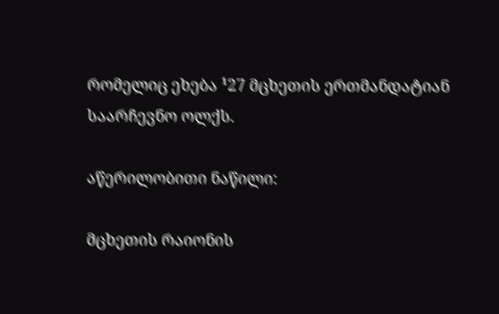რომელიც ეხება ¹27 მცხეთის ერთმანდატიან საარჩევნო ოლქს.

აწერილობითი ნაწილი:

მცხეთის რაიონის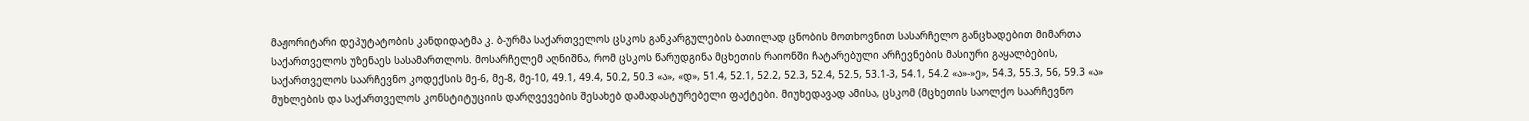მაჟორიტარი დეპუტატობის კანდიდატმა კ. ბ-ურმა საქართველოს ცსკოს განკარგულების ბათილად ცნობის მოთხოვნით სასარჩელო განცხადებით მიმართა საქართველოს უზენაეს სასამართლოს. მოსარჩელემ აღნიშნა, რომ ცსკოს წარუდგინა მცხეთის რაიონში ჩატარებული არჩევნების მასიური გაყალბების, საქართველოს საარჩევნო კოდექსის მე-6, მე-8, მე-10, 49.1, 49.4, 50.2, 50.3 «ა», «დ», 51.4, 52.1, 52.2, 52.3, 52.4, 52.5, 53.1-3, 54.1, 54.2 «ა»-»ე», 54.3, 55.3, 56, 59.3 «ა» მუხლების და საქართველოს კონსტიტუციის დარღვევების შესახებ დამადასტურებელი ფაქტები. მიუხედავად ამისა, ცსკომ (მცხეთის საოლქო საარჩევნო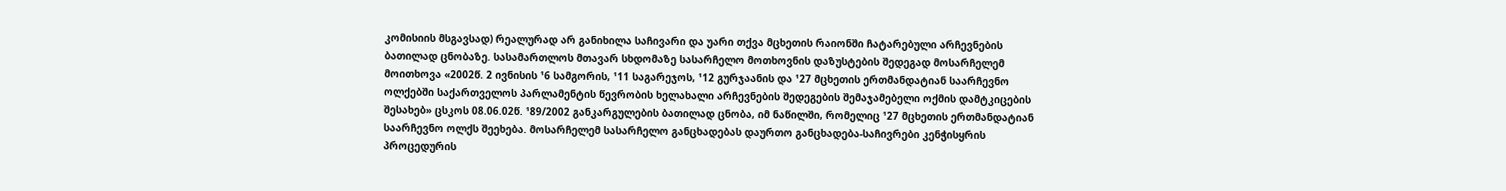კომისიის მსგავსად) რეალურად არ განიხილა საჩივარი და უარი თქვა მცხეთის რაიონში ჩატარებული არჩევნების ბათილად ცნობაზე. სასამართლოს მთავარ სხდომაზე სასარჩელო მოთხოვნის დაზუსტების შედეგად მოსარჩელემ მოითხოვა «2002წ. 2 ივნისის ¹6 სამგორის, ¹11 საგარეჯოს, ¹12 გურჯაანის და ¹27 მცხეთის ერთმანდატიან საარჩევნო ოლქებში საქართველოს პარლამენტის წევრობის ხელახალი არჩევნების შედეგების შემაჯამებელი ოქმის დამტკიცების შესახებ» ცსკოს 08.06.02წ. ¹89/2002 განკარგულების ბათილად ცნობა, იმ ნაწილში, რომელიც ¹27 მცხეთის ერთმანდატიან საარჩევნო ოლქს შეეხება. მოსარჩელემ სასარჩელო განცხადებას დაურთო განცხადება-საჩივრები კენჭისყრის პროცედურის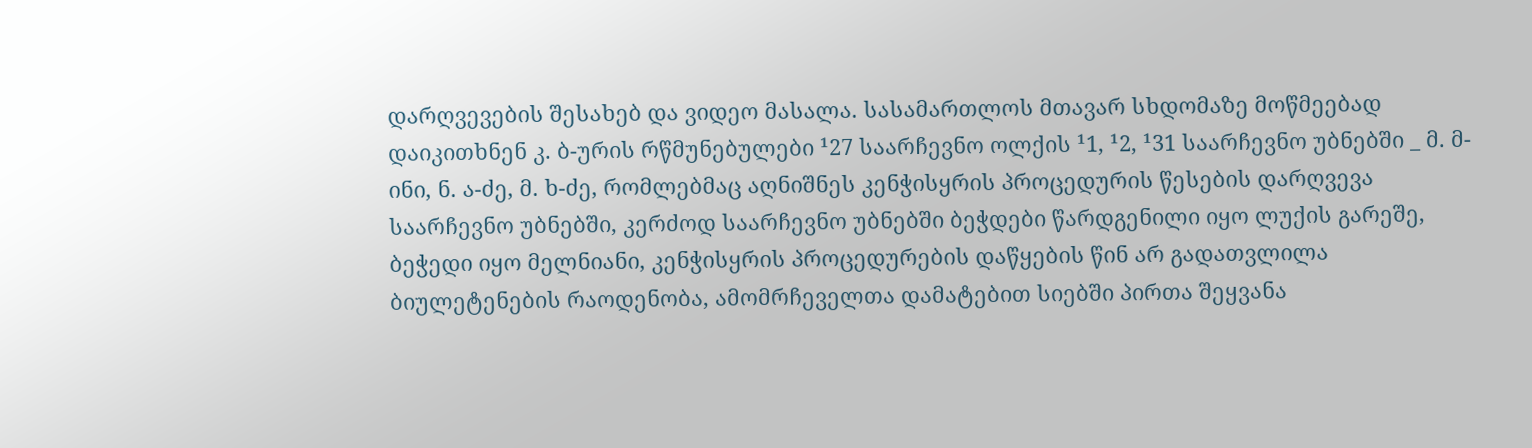დარღვევების შესახებ და ვიდეო მასალა. სასამართლოს მთავარ სხდომაზე მოწმეებად დაიკითხნენ კ. ბ-ურის რწმუნებულები ¹27 საარჩევნო ოლქის ¹1, ¹2, ¹31 საარჩევნო უბნებში _ მ. მ-ინი, ნ. ა-ძე, მ. ხ-ძე, რომლებმაც აღნიშნეს კენჭისყრის პროცედურის წესების დარღვევა საარჩევნო უბნებში, კერძოდ საარჩევნო უბნებში ბეჭდები წარდგენილი იყო ლუქის გარეშე, ბეჭედი იყო მელნიანი, კენჭისყრის პროცედურების დაწყების წინ არ გადათვლილა ბიულეტენების რაოდენობა, ამომრჩეველთა დამატებით სიებში პირთა შეყვანა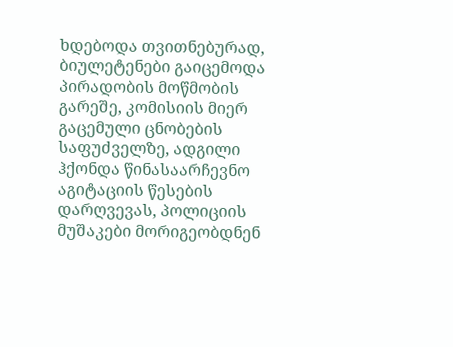ხდებოდა თვითნებურად, ბიულეტენები გაიცემოდა პირადობის მოწმობის გარეშე, კომისიის მიერ გაცემული ცნობების საფუძველზე, ადგილი ჰქონდა წინასაარჩევნო აგიტაციის წესების დარღვევას, პოლიციის მუშაკები მორიგეობდნენ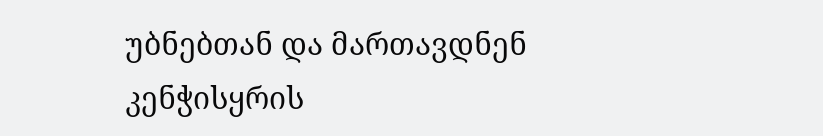უბნებთან და მართავდნენ კენჭისყრის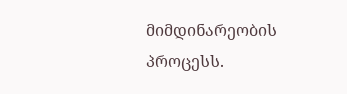მიმდინარეობის პროცესს.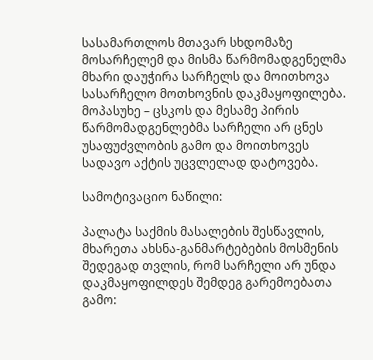სასამართლოს მთავარ სხდომაზე მოსარჩელემ და მისმა წარმომადგენელმა მხარი დაუჭირა სარჩელს და მოითხოვა სასარჩელო მოთხოვნის დაკმაყოფილება. მოპასუხე – ცსკოს და მესამე პირის წარმომადგენლებმა სარჩელი არ ცნეს უსაფუძვლობის გამო და მოითხოვეს სადავო აქტის უცვლელად დატოვება.

სამოტივაციო ნაწილი:

პალატა საქმის მასალების შესწავლის, მხარეთა ახსნა-განმარტებების მოსმენის შედეგად თვლის, რომ სარჩელი არ უნდა დაკმაყოფილდეს შემდეგ გარემოებათა გამო: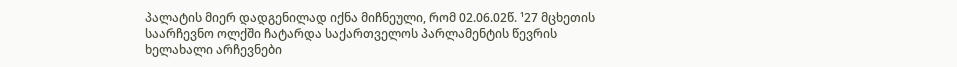პალატის მიერ დადგენილად იქნა მიჩნეული, რომ 02.06.02წ. ¹27 მცხეთის საარჩევნო ოლქში ჩატარდა საქართველოს პარლამენტის წევრის ხელახალი არჩევნები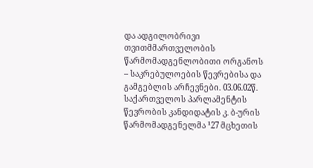და ადგილობრივი თვითმმართველობის წარმომადგენლობითი ორგანოს – საკრებულოების წევრებისა და გამგებლის არჩევნები. 03.06.02წ. საქართველოს პარლამენტის წევრობის კანდიდატის კ. ბ-ურის წარმომადგენელმა ¹27 მცხეთის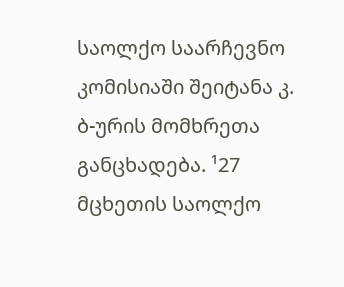საოლქო საარჩევნო კომისიაში შეიტანა კ. ბ-ურის მომხრეთა განცხადება. ¹27 მცხეთის საოლქო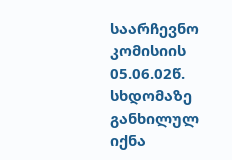საარჩევნო კომისიის 05.06.02წ. სხდომაზე განხილულ იქნა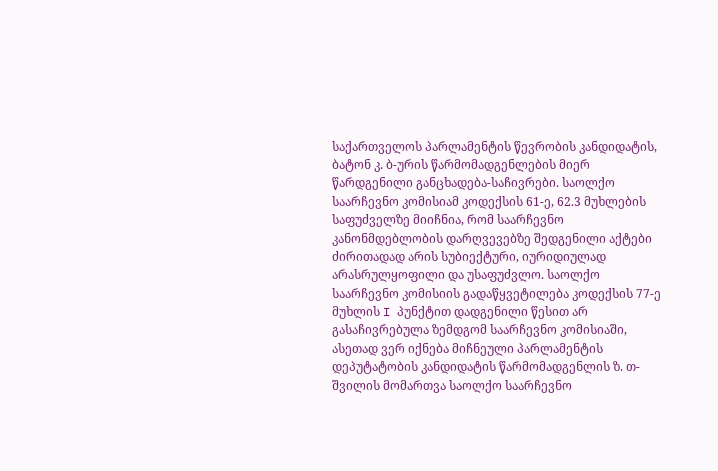საქართველოს პარლამენტის წევრობის კანდიდატის, ბატონ კ. ბ-ურის წარმომადგენლების მიერ წარდგენილი განცხადება-საჩივრები. საოლქო საარჩევნო კომისიამ კოდექსის 61-ე, 62.3 მუხლების საფუძველზე მიიჩნია, რომ საარჩევნო კანონმდებლობის დარღვევებზე შედგენილი აქტები ძირითადად არის სუბიექტური, იურიდიულად არასრულყოფილი და უსაფუძვლო. საოლქო საარჩევნო კომისიის გადაწყვეტილება კოდექსის 77-ე მუხლის I პუნქტით დადგენილი წესით არ გასაჩივრებულა ზემდგომ საარჩევნო კომისიაში, ასეთად ვერ იქნება მიჩნეული პარლამენტის დეპუტატობის კანდიდატის წარმომადგენლის ზ. თ-შვილის მომართვა საოლქო საარჩევნო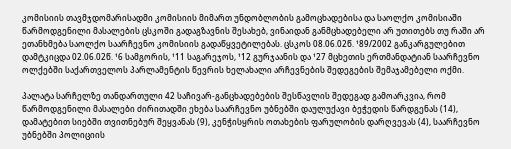კომისიის თავმჯდომარისადმი კომისიის მიმართ უნდობლობის გამოცხადებისა და საოლქო კომისიაში წარმოდგენილი მასალების ცსკოში გადაგზავნის შესახებ, ვინაიდან განმცხადებელი არ უთითებს თუ რაში არ ეთანხმება საოლქო საარჩევნო კომისიის გადაწყვეტილებას. ცსკოს 08.06.02წ. ¹89/2002 განკარგულებით დამტკიცდა 02.06.02წ. ¹6 სამგორის, ¹11 საგარეჯოს, ¹12 გურჯაანის და ¹27 მცხეთის ერთმანდატიან საარჩევნო ოლქებში საქართველოს პარლამენტის წევრის ხელახალი არჩევნების შედეგების შემაჯამებელი ოქმი.

პალატა სარჩელზე თანდართული 42 საჩივარ-განცხადებების შესწავლის შედეგად გამოარკვია, რომ წარმოდგენილი მასალები ძირითადში ეხება საარჩევნო უბნებში დაულუქავი ბეჭედის წარდგენას (14), დამატებით სიებში თვითნებურ შეყვანას (9), კენჭისყრის ოთახების ფარულობის დარღვევას (4), საარჩევნო უბნებში პოლიციის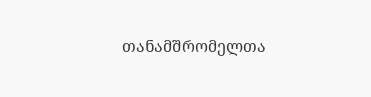თანამშრომელთა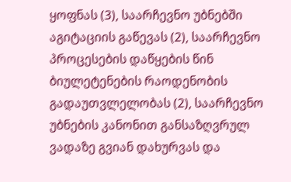ყოფნას (3), საარჩევნო უბნებში აგიტაციის გაწევას (2), საარჩევნო პროცესების დაწყების წინ ბიულეტენების რაოდენობის გადაუთვლელობას (2), საარჩევნო უბნების კანონით განსაზღვრულ ვადაზე გვიან დახურვას და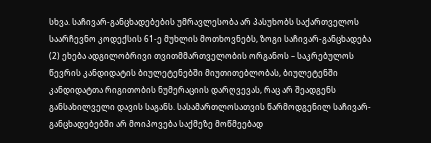სხვა. საჩივარ-განცხადებების უმრავლესობა არ პასუხობს საქართველოს საარჩევნო კოდექსის 61-ე მუხლის მოთხოვნებს, ზოგი საჩივარ-განცხადება (2) ეხება ადგილობრივი თვითმმართველობის ორგანოს – საკრებულოს წევრის კანდიდატის ბიულეტენებში მიუთითებლობას, ბიულეტენში კანდიდატთა რიგითობის ნუმერაციის დარღვევას, რაც არ შეადგენს განსახილველი დავის საგანს. სასამართლოსათვის წარმოდგენილ საჩივარ-განცხადებებში არ მოიპოვება საქმეზე მოწმეებად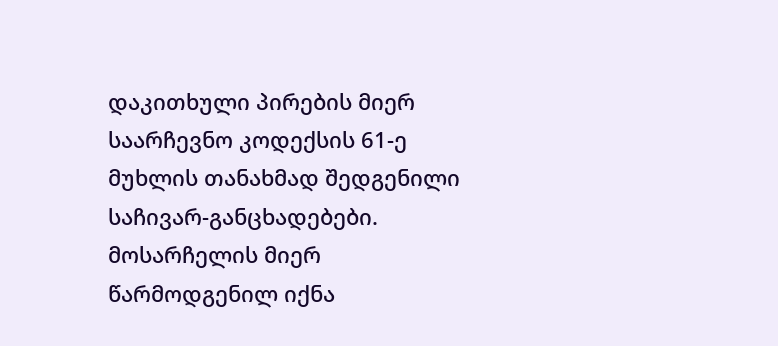დაკითხული პირების მიერ საარჩევნო კოდექსის 61-ე მუხლის თანახმად შედგენილი საჩივარ-განცხადებები. მოსარჩელის მიერ წარმოდგენილ იქნა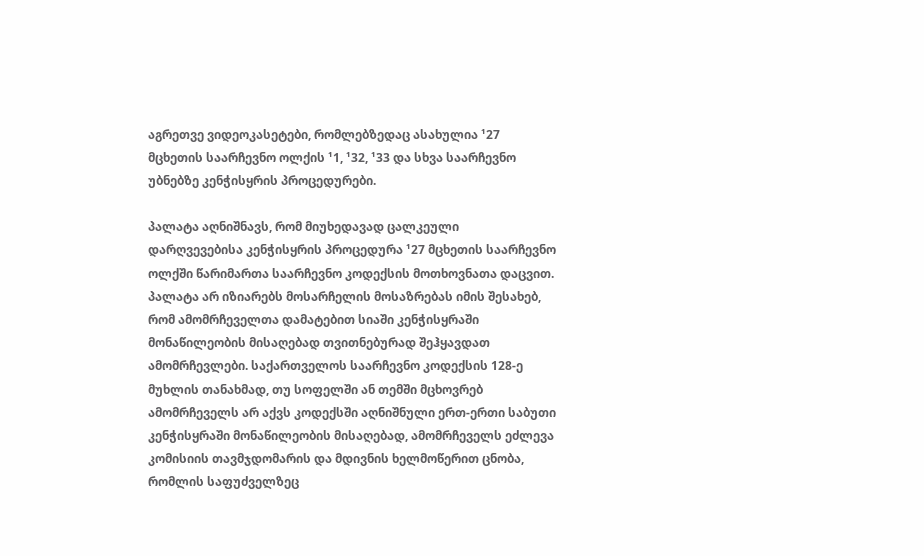აგრეთვე ვიდეოკასეტები, რომლებზედაც ასახულია ¹27 მცხეთის საარჩევნო ოლქის ¹1, ¹32, ¹33 და სხვა საარჩევნო უბნებზე კენჭისყრის პროცედურები.

პალატა აღნიშნავს, რომ მიუხედავად ცალკეული დარღვევებისა კენჭისყრის პროცედურა ¹27 მცხეთის საარჩევნო ოლქში წარიმართა საარჩევნო კოდექსის მოთხოვნათა დაცვით. პალატა არ იზიარებს მოსარჩელის მოსაზრებას იმის შესახებ, რომ ამომრჩეველთა დამატებით სიაში კენჭისყრაში მონაწილეობის მისაღებად თვითნებურად შეჰყავდათ ამომრჩევლები. საქართველოს საარჩევნო კოდექსის 128-ე მუხლის თანახმად, თუ სოფელში ან თემში მცხოვრებ ამომრჩეველს არ აქვს კოდექსში აღნიშნული ერთ-ერთი საბუთი კენჭისყრაში მონაწილეობის მისაღებად, ამომრჩეველს ეძლევა კომისიის თავმჯდომარის და მდივნის ხელმოწერით ცნობა, რომლის საფუძველზეც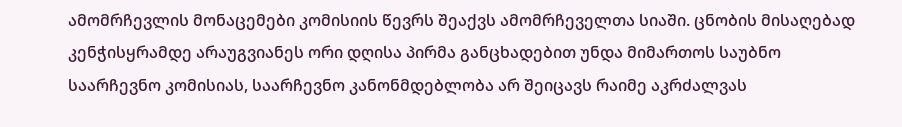ამომრჩევლის მონაცემები კომისიის წევრს შეაქვს ამომრჩეველთა სიაში. ცნობის მისაღებად კენჭისყრამდე არაუგვიანეს ორი დღისა პირმა განცხადებით უნდა მიმართოს საუბნო საარჩევნო კომისიას, საარჩევნო კანონმდებლობა არ შეიცავს რაიმე აკრძალვას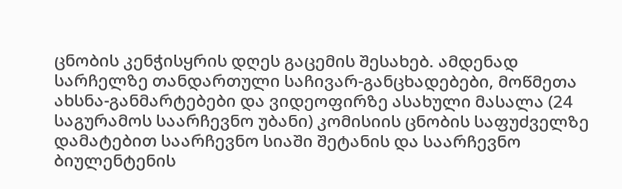ცნობის კენჭისყრის დღეს გაცემის შესახებ. ამდენად სარჩელზე თანდართული საჩივარ-განცხადებები, მოწმეთა ახსნა-განმარტებები და ვიდეოფირზე ასახული მასალა (24 საგურამოს საარჩევნო უბანი) კომისიის ცნობის საფუძველზე დამატებით საარჩევნო სიაში შეტანის და საარჩევნო ბიულენტენის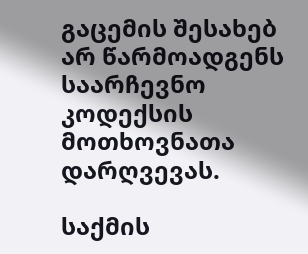გაცემის შესახებ არ წარმოადგენს საარჩევნო კოდექსის მოთხოვნათა დარღვევას.

საქმის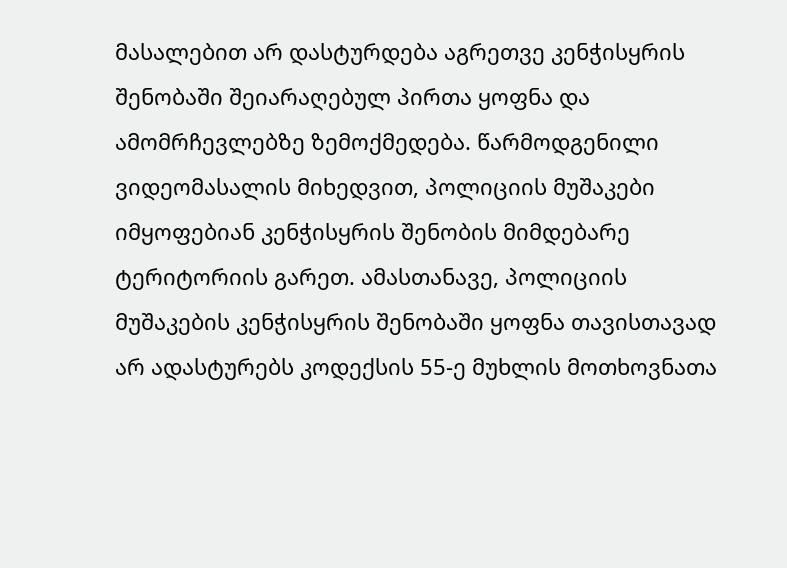მასალებით არ დასტურდება აგრეთვე კენჭისყრის შენობაში შეიარაღებულ პირთა ყოფნა და ამომრჩევლებზე ზემოქმედება. წარმოდგენილი ვიდეომასალის მიხედვით, პოლიციის მუშაკები იმყოფებიან კენჭისყრის შენობის მიმდებარე ტერიტორიის გარეთ. ამასთანავე, პოლიციის მუშაკების კენჭისყრის შენობაში ყოფნა თავისთავად არ ადასტურებს კოდექსის 55-ე მუხლის მოთხოვნათა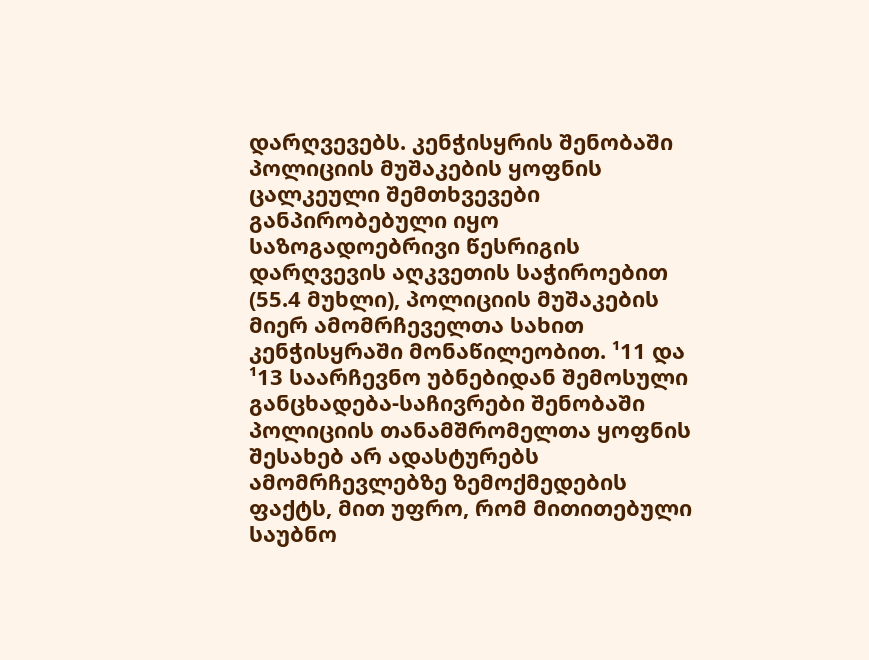დარღვევებს. კენჭისყრის შენობაში პოლიციის მუშაკების ყოფნის ცალკეული შემთხვევები განპირობებული იყო საზოგადოებრივი წესრიგის დარღვევის აღკვეთის საჭიროებით (55.4 მუხლი), პოლიციის მუშაკების მიერ ამომრჩეველთა სახით კენჭისყრაში მონაწილეობით. ¹11 და ¹13 საარჩევნო უბნებიდან შემოსული განცხადება-საჩივრები შენობაში პოლიციის თანამშრომელთა ყოფნის შესახებ არ ადასტურებს ამომრჩევლებზე ზემოქმედების ფაქტს, მით უფრო, რომ მითითებული საუბნო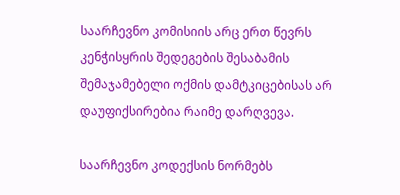საარჩევნო კომისიის არც ერთ წევრს კენჭისყრის შედეგების შესაბამის შემაჯამებელი ოქმის დამტკიცებისას არ დაუფიქსირებია რაიმე დარღვევა.

საარჩევნო კოდექსის ნორმებს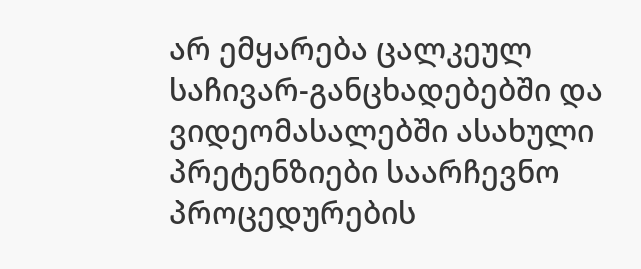არ ემყარება ცალკეულ საჩივარ-განცხადებებში და ვიდეომასალებში ასახული პრეტენზიები საარჩევნო პროცედურების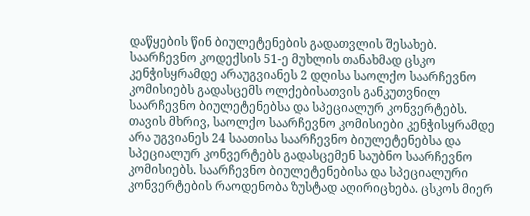დაწყების წინ ბიულეტენების გადათვლის შესახებ. საარჩევნო კოდექსის 51-ე მუხლის თანახმად ცსკო კენჭისყრამდე არაუგვიანეს 2 დღისა საოლქო საარჩევნო კომისიებს გადასცემს ოლქებისათვის განკუთვნილ საარჩევნო ბიულეტენებსა და სპეციალურ კონვერტებს. თავის მხრივ, საოლქო საარჩევნო კომისიები კენჭისყრამდე არა უგვიანეს 24 საათისა საარჩევნო ბიულეტენებსა და სპეციალურ კონვერტებს გადასცემენ საუბნო საარჩევნო კომისიებს. საარჩევნო ბიულეტენებისა და სპეციალური კონვერტების რაოდენობა ზუსტად აღირიცხება. ცსკოს მიერ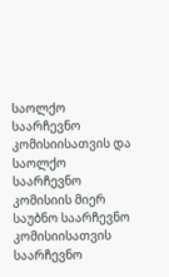საოლქო საარჩევნო კომისიისათვის და საოლქო საარჩევნო კომისიის მიერ საუბნო საარჩევნო კომისიისათვის საარჩევნო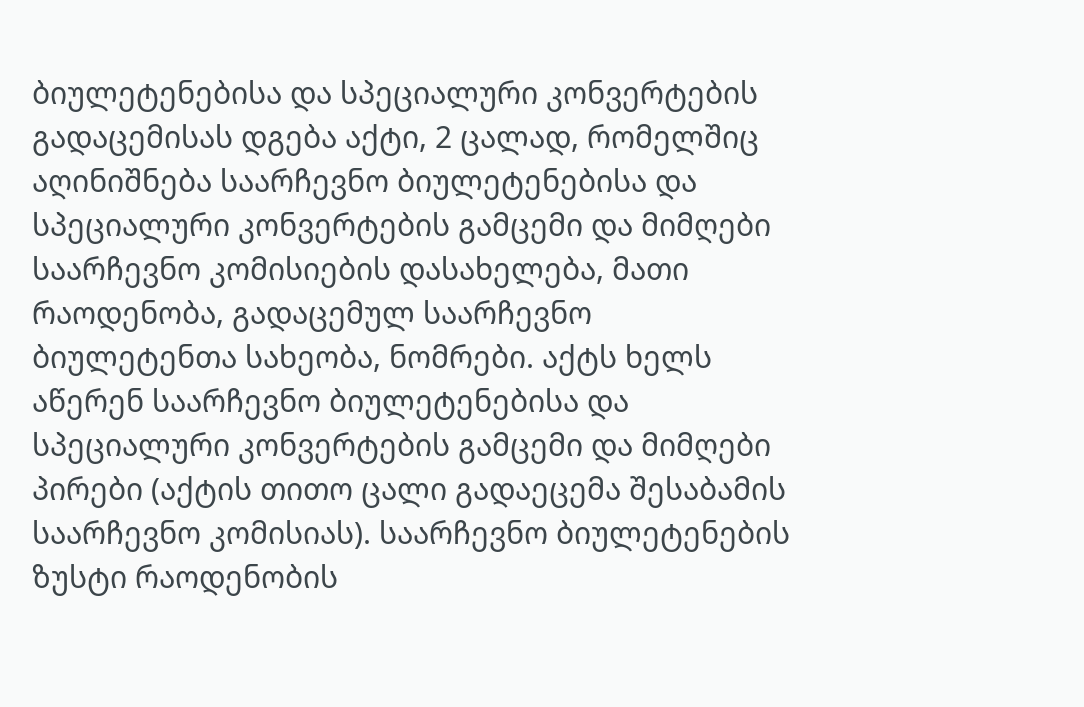ბიულეტენებისა და სპეციალური კონვერტების გადაცემისას დგება აქტი, 2 ცალად, რომელშიც აღინიშნება საარჩევნო ბიულეტენებისა და სპეციალური კონვერტების გამცემი და მიმღები საარჩევნო კომისიების დასახელება, მათი რაოდენობა, გადაცემულ საარჩევნო ბიულეტენთა სახეობა, ნომრები. აქტს ხელს აწერენ საარჩევნო ბიულეტენებისა და სპეციალური კონვერტების გამცემი და მიმღები პირები (აქტის თითო ცალი გადაეცემა შესაბამის საარჩევნო კომისიას). საარჩევნო ბიულეტენების ზუსტი რაოდენობის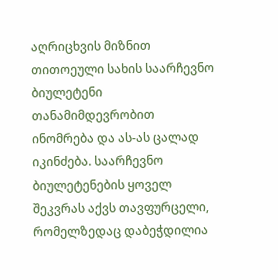აღრიცხვის მიზნით თითოეული სახის საარჩევნო ბიულეტენი თანამიმდევრობით ინომრება და ას-ას ცალად იკინძება. საარჩევნო ბიულეტენების ყოველ შეკვრას აქვს თავფურცელი, რომელზედაც დაბეჭდილია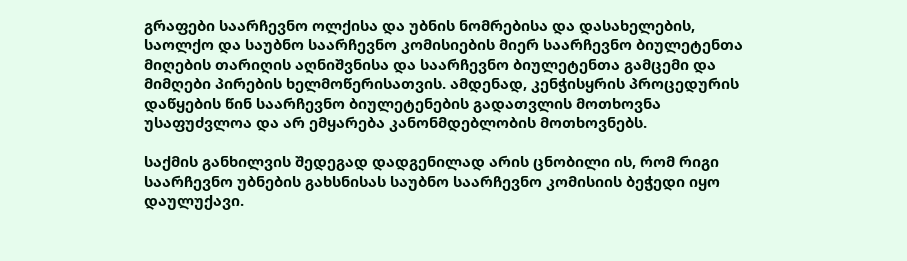გრაფები საარჩევნო ოლქისა და უბნის ნომრებისა და დასახელების, საოლქო და საუბნო საარჩევნო კომისიების მიერ საარჩევნო ბიულეტენთა მიღების თარიღის აღნიშვნისა და საარჩევნო ბიულეტენთა გამცემი და მიმღები პირების ხელმოწერისათვის. ამდენად, კენჭისყრის პროცედურის დაწყების წინ საარჩევნო ბიულეტენების გადათვლის მოთხოვნა უსაფუძვლოა და არ ემყარება კანონმდებლობის მოთხოვნებს.

საქმის განხილვის შედეგად დადგენილად არის ცნობილი ის, რომ რიგი საარჩევნო უბნების გახსნისას საუბნო საარჩევნო კომისიის ბეჭედი იყო დაულუქავი.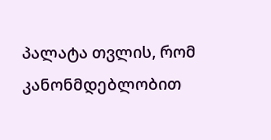პალატა თვლის, რომ კანონმდებლობით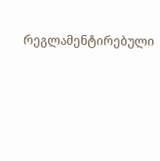რეგლამენტირებული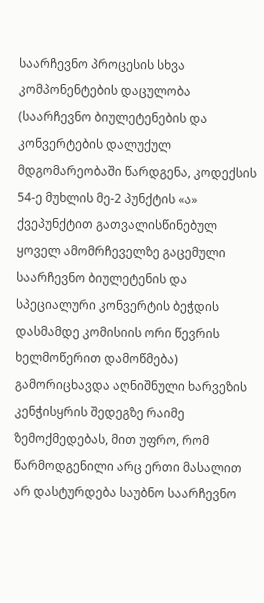საარჩევნო პროცესის სხვა კომპონენტების დაცულობა (საარჩევნო ბიულეტენების და კონვერტების დალუქულ მდგომარეობაში წარდგენა, კოდექსის 54-ე მუხლის მე-2 პუნქტის «ა» ქვეპუნქტით გათვალისწინებულ ყოველ ამომრჩეველზე გაცემული საარჩევნო ბიულეტენის და სპეციალური კონვერტის ბეჭდის დასმამდე კომისიის ორი წევრის ხელმოწერით დამოწმება) გამორიცხავდა აღნიშნული ხარვეზის კენჭისყრის შედეგზე რაიმე ზემოქმედებას, მით უფრო, რომ წარმოდგენილი არც ერთი მასალით არ დასტურდება საუბნო საარჩევნო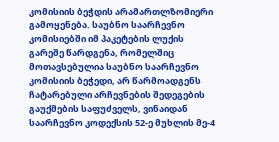კომისიის ბეჭდის არამართლზომიერი გამოყენება. საუბნო საარჩევნო კომისიებში იმ პაკეტების ლუქის გარეშე წარდგენა, რომელშიც მოთავსებულია საუბნო საარჩევნო კომისიის ბეჭედი, არ წარმოადგენს ჩატარებული არჩევნების შედეგების გაუქმების საფუძველს, ვინაიდან საარჩევნო კოდექსის 52-ე მუხლის მე-4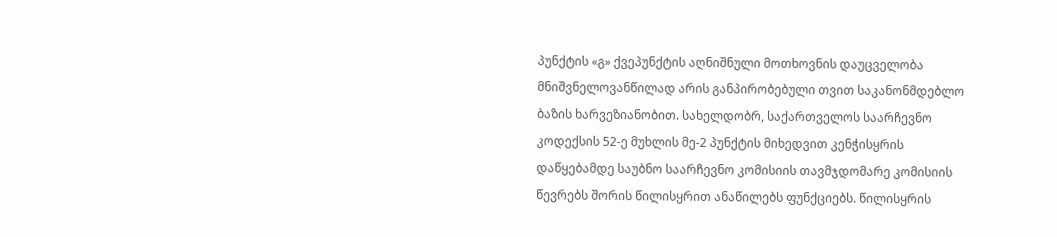პუნქტის «გ» ქვეპუნქტის აღნიშნული მოთხოვნის დაუცველობა მნიშვნელოვანწილად არის განპირობებული თვით საკანონმდებლო ბაზის ხარვეზიანობით. სახელდობრ, საქართველოს საარჩევნო კოდექსის 52-ე მუხლის მე-2 პუნქტის მიხედვით კენჭისყრის დაწყებამდე საუბნო საარჩევნო კომისიის თავმჯდომარე კომისიის წევრებს შორის წილისყრით ანაწილებს ფუნქციებს. წილისყრის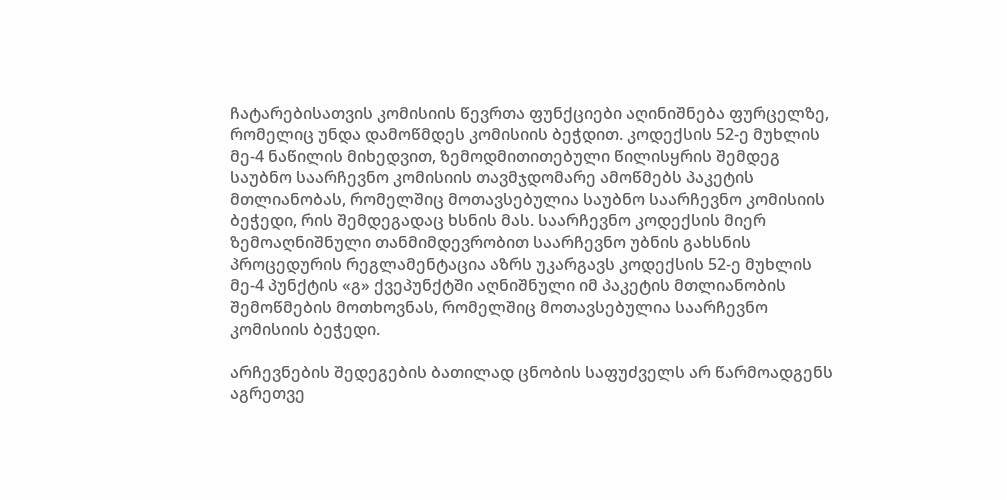ჩატარებისათვის კომისიის წევრთა ფუნქციები აღინიშნება ფურცელზე, რომელიც უნდა დამოწმდეს კომისიის ბეჭდით. კოდექსის 52-ე მუხლის მე-4 ნაწილის მიხედვით, ზემოდმითითებული წილისყრის შემდეგ საუბნო საარჩევნო კომისიის თავმჯდომარე ამოწმებს პაკეტის მთლიანობას, რომელშიც მოთავსებულია საუბნო საარჩევნო კომისიის ბეჭედი, რის შემდეგადაც ხსნის მას. საარჩევნო კოდექსის მიერ ზემოაღნიშნული თანმიმდევრობით საარჩევნო უბნის გახსნის პროცედურის რეგლამენტაცია აზრს უკარგავს კოდექსის 52-ე მუხლის მე-4 პუნქტის «გ» ქვეპუნქტში აღნიშნული იმ პაკეტის მთლიანობის შემოწმების მოთხოვნას, რომელშიც მოთავსებულია საარჩევნო კომისიის ბეჭედი.

არჩევნების შედეგების ბათილად ცნობის საფუძველს არ წარმოადგენს აგრეთვე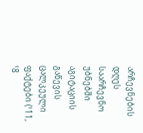არჩევნების დღეს საარჩევნო უბნებში აგიტაციის გაწევის ცალკეული ფაქტები (¹11, ¹8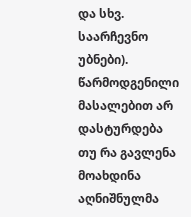და სხვ. საარჩევნო უბნები). წარმოდგენილი მასალებით არ დასტურდება თუ რა გავლენა მოახდინა აღნიშნულმა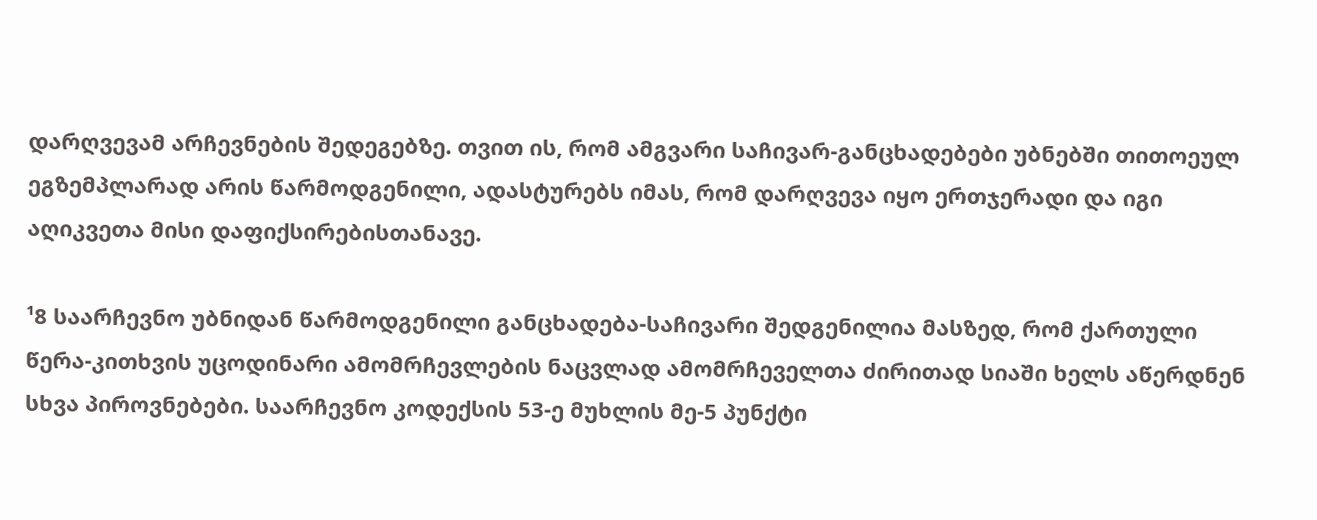დარღვევამ არჩევნების შედეგებზე. თვით ის, რომ ამგვარი საჩივარ-განცხადებები უბნებში თითოეულ ეგზემპლარად არის წარმოდგენილი, ადასტურებს იმას, რომ დარღვევა იყო ერთჯერადი და იგი აღიკვეთა მისი დაფიქსირებისთანავე.

¹8 საარჩევნო უბნიდან წარმოდგენილი განცხადება-საჩივარი შედგენილია მასზედ, რომ ქართული წერა-კითხვის უცოდინარი ამომრჩევლების ნაცვლად ამომრჩეველთა ძირითად სიაში ხელს აწერდნენ სხვა პიროვნებები. საარჩევნო კოდექსის 53-ე მუხლის მე-5 პუნქტი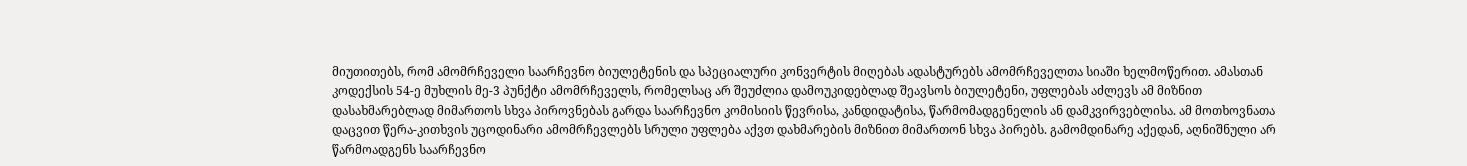მიუთითებს, რომ ამომრჩეველი საარჩევნო ბიულეტენის და სპეციალური კონვერტის მიღებას ადასტურებს ამომრჩეველთა სიაში ხელმოწერით. ამასთან კოდექსის 54-ე მუხლის მე-3 პუნქტი ამომრჩეველს, რომელსაც არ შეუძლია დამოუკიდებლად შეავსოს ბიულეტენი, უფლებას აძლევს ამ მიზნით დასახმარებლად მიმართოს სხვა პიროვნებას გარდა საარჩევნო კომისიის წევრისა, კანდიდატისა, წარმომადგენელის ან დამკვირვებლისა. ამ მოთხოვნათა დაცვით წერა-კითხვის უცოდინარი ამომრჩევლებს სრული უფლება აქვთ დახმარების მიზნით მიმართონ სხვა პირებს. გამომდინარე აქედან, აღნიშნული არ წარმოადგენს საარჩევნო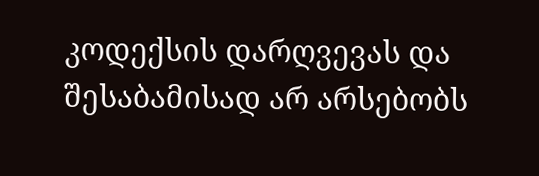კოდექსის დარღვევას და შესაბამისად არ არსებობს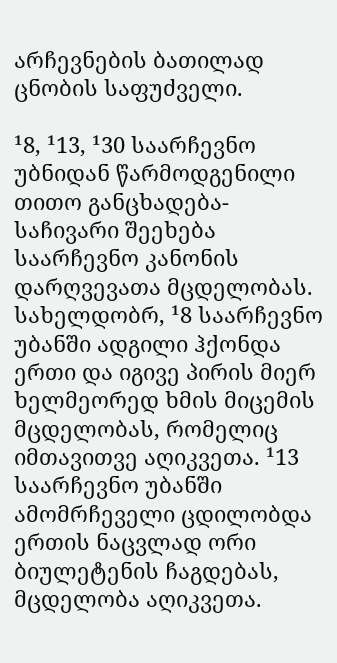არჩევნების ბათილად ცნობის საფუძველი.

¹8, ¹13, ¹30 საარჩევნო უბნიდან წარმოდგენილი თითო განცხადება-საჩივარი შეეხება საარჩევნო კანონის დარღვევათა მცდელობას. სახელდობრ, ¹8 საარჩევნო უბანში ადგილი ჰქონდა ერთი და იგივე პირის მიერ ხელმეორედ ხმის მიცემის მცდელობას, რომელიც იმთავითვე აღიკვეთა. ¹13 საარჩევნო უბანში ამომრჩეველი ცდილობდა ერთის ნაცვლად ორი ბიულეტენის ჩაგდებას, მცდელობა აღიკვეთა.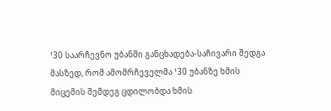¹30 საარჩევნო უბანში განცხადება-საჩივარი შედგა მასზედ, რომ ამომრჩეველმა ¹30 უბანზე ხმის მიცემის შემდეგ ცდილობდა ხმის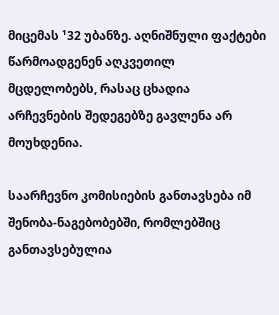მიცემას ¹32 უბანზე. აღნიშნული ფაქტები წარმოადგენენ აღკვეთილ მცდელობებს, რასაც ცხადია არჩევნების შედეგებზე გავლენა არ მოუხდენია.

საარჩევნო კომისიების განთავსება იმ შენობა-ნაგებობებში, რომლებშიც განთავსებულია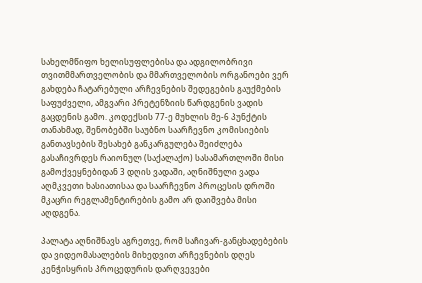სახელმწიფო ხელისუფლებისა და ადგილობრივი თვითმმართველობის და მმართველობის ორგანოები ვერ გახდება ჩატარებული არჩევნების შედეგების გაუქმების საფუძველი, ამგვარი პრეტენზიის წარდგენის ვადის გაცდენის გამო. კოდექსის 77-ე მუხლის მე-6 პუნქტის თანახმად, შენობებში საუბნო საარჩევნო კომისიების განთავსების შესახებ განკარგულება შეიძლება გასაჩივრდეს რაიონულ (საქალაქო) სასამართლოში მისი გამოქვეყნებიდან 3 დღის ვადაში, აღნიშნული ვადა აღმკვეთი ხასიათისაა და საარჩევნო პროცესის დროში მკაცრი რეგლამენტირების გამო არ დაიშვება მისი აღდგენა.

პალატა აღნიშნავს აგრეთვე, რომ საჩივარ-განცხადებების და ვიდეომასალების მიხედვით არჩევნების დღეს კენჭისყრის პროცედურის დარღვევები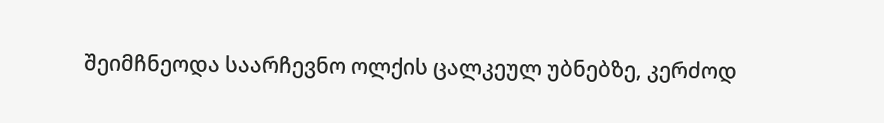შეიმჩნეოდა საარჩევნო ოლქის ცალკეულ უბნებზე, კერძოდ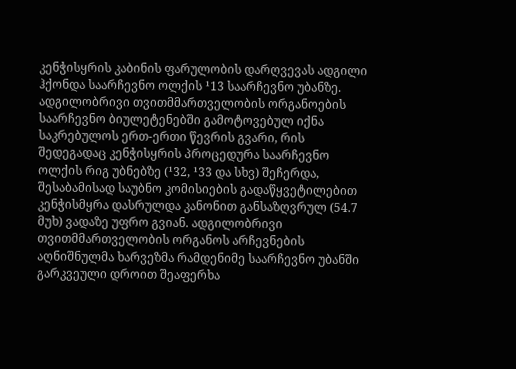კენჭისყრის კაბინის ფარულობის დარღვევას ადგილი ჰქონდა საარჩევნო ოლქის ¹13 საარჩევნო უბანზე. ადგილობრივი თვითმმართველობის ორგანოების საარჩევნო ბიულეტენებში გამოტოვებულ იქნა საკრებულოს ერთ-ერთი წევრის გვარი, რის შედეგადაც კენჭისყრის პროცედურა საარჩევნო ოლქის რიგ უბნებზე (¹32, ¹33 და სხვ) შეჩერდა, შესაბამისად საუბნო კომისიების გადაწყვეტილებით კენჭისმყრა დასრულდა კანონით განსაზღვრულ (54.7 მუხ) ვადაზე უფრო გვიან. ადგილობრივი თვითმმართველობის ორგანოს არჩევნების აღნიშნულმა ხარვეზმა რამდენიმე საარჩევნო უბანში გარკვეული დროით შეაფერხა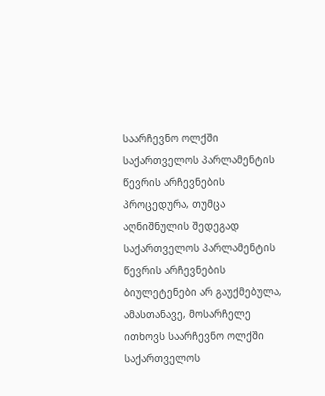საარჩევნო ოლქში საქართველოს პარლამენტის წევრის არჩევნების პროცედურა, თუმცა აღნიშნულის შედეგად საქართველოს პარლამენტის წევრის არჩევნების ბიულეტენები არ გაუქმებულა, ამასთანავე, მოსარჩელე ითხოვს საარჩევნო ოლქში საქართველოს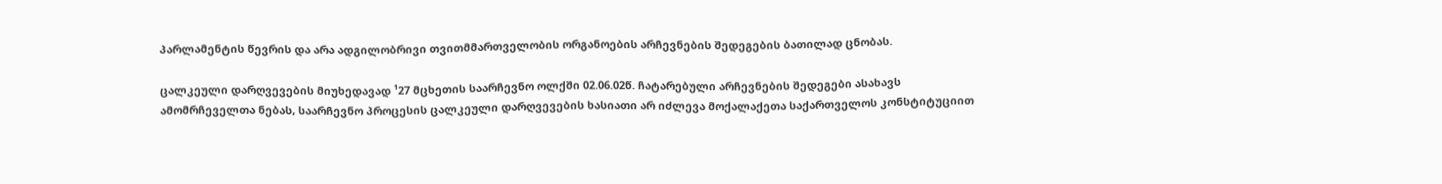პარლამენტის წევრის და არა ადგილობრივი თვითმმართველობის ორგანოების არჩევნების შედეგების ბათილად ცნობას.

ცალკეული დარღვევების მიუხედავად ¹27 მცხეთის საარჩევნო ოლქში 02.06.02წ. ჩატარებული არჩევნების შედეგები ასახავს ამომრჩეველთა ნებას, საარჩევნო პროცესის ცალკეული დარღვევების ხასიათი არ იძლევა მოქალაქეთა საქართველოს კონსტიტუციით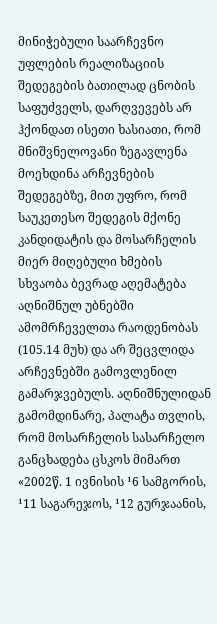მინიჭებული საარჩევნო უფლების რეალიზაციის შედეგების ბათილად ცნობის საფუძველს, დარღვევებს არ ჰქონდათ ისეთი ხასიათი, რომ მნიშვნელოვანი ზეგავლენა მოეხდინა არჩევნების შედეგებზე, მით უფრო, რომ საუკეთესო შედეგის მქონე კანდიდატის და მოსარჩელის მიერ მიღებული ხმების სხვაობა ბევრად აღემატება აღნიშნულ უბნებში ამომრჩეველთა რაოდენობას (105.14 მუხ) და არ შეცვლიდა არჩევნებში გამოვლენილ გამარჯვებულს. აღნიშნულიდან გამომდინარე, პალატა თვლის, რომ მოსარჩელის სასარჩელო განცხადება ცსკოს მიმართ «2002წ. 1 ივნისის ¹6 სამგორის, ¹11 საგარეჯოს, ¹12 გურჯაანის,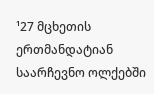¹27 მცხეთის ერთმანდატიან საარჩევნო ოლქებში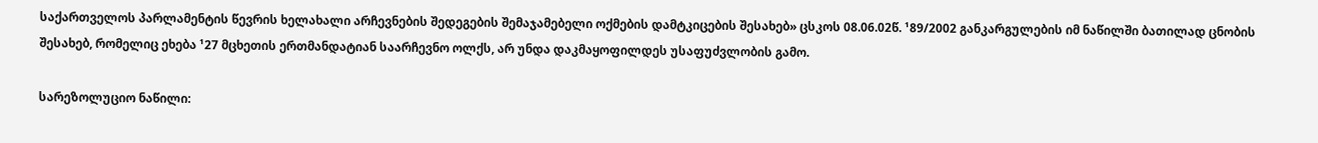საქართველოს პარლამენტის წევრის ხელახალი არჩევნების შედეგების შემაჯამებელი ოქმების დამტკიცების შესახებ» ცსკოს 08.06.02წ. ¹89/2002 განკარგულების იმ ნაწილში ბათილად ცნობის შესახებ, რომელიც ეხება ¹27 მცხეთის ერთმანდატიან საარჩევნო ოლქს, არ უნდა დაკმაყოფილდეს უსაფუძვლობის გამო.

სარეზოლუციო ნაწილი: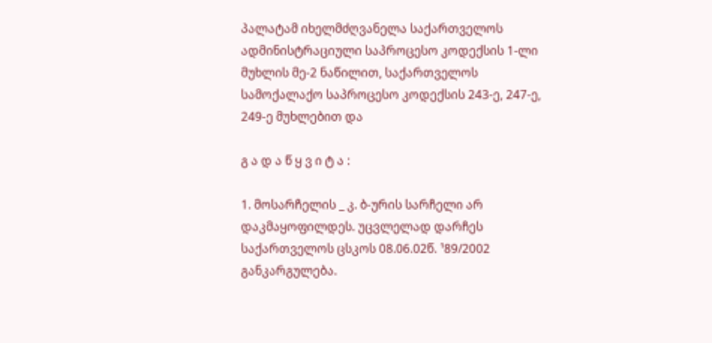პალატამ იხელმძღვანელა საქართველოს ადმინისტრაციული საპროცესო კოდექსის 1-ლი მუხლის მე-2 ნაწილით, საქართველოს სამოქალაქო საპროცესო კოდექსის 243-ე, 247-ე, 249-ე მუხლებით და

გ ა დ ა წ ყ ვ ი ტ ა :

1. მოსარჩელის _ კ. ბ-ურის სარჩელი არ დაკმაყოფილდეს. უცვლელად დარჩეს საქართველოს ცსკოს 08.06.02წ. ¹89/2002 განკარგულება.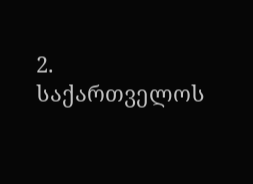2. საქართველოს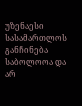უზენაესი სასამართლოს განჩინება საბოლოოა და არ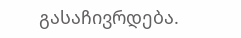გასაჩივრდება.